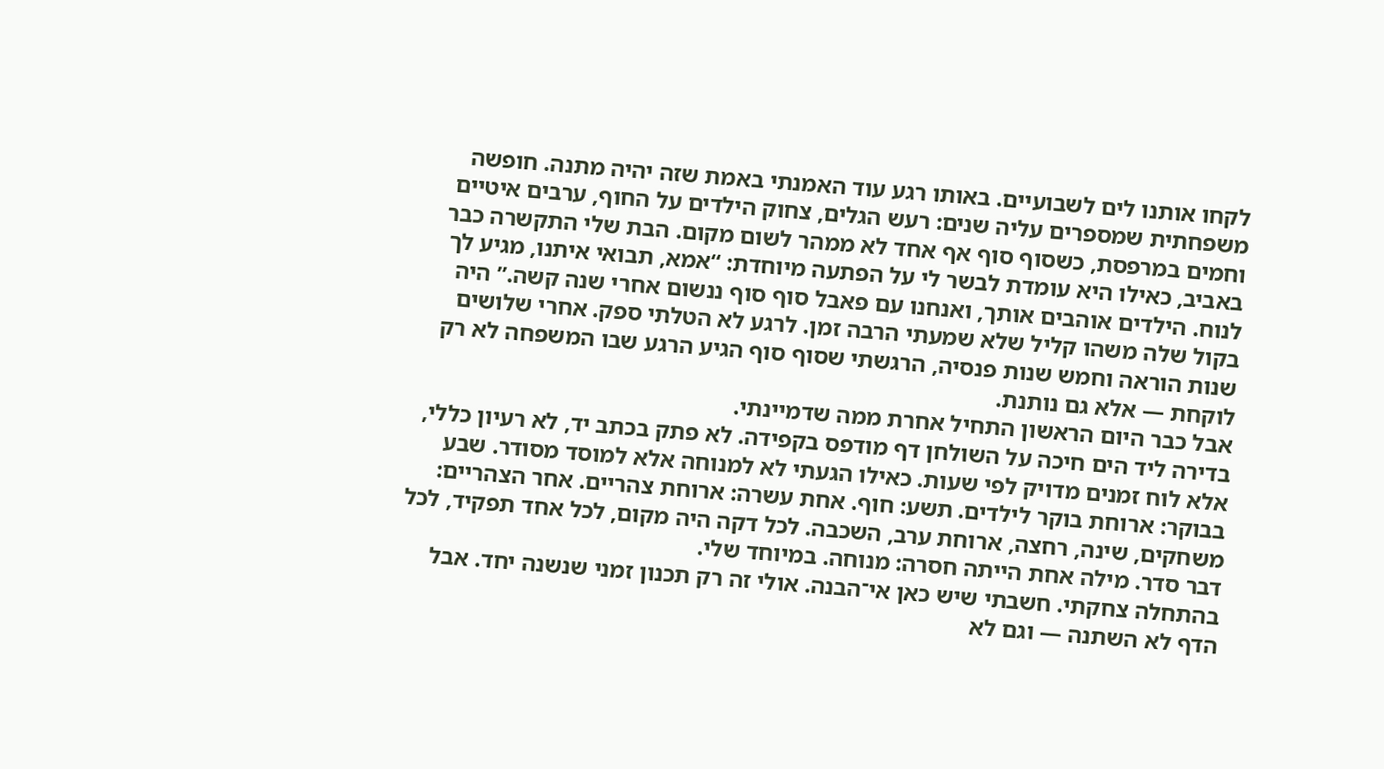לקחו אותנו לים לשבועיים. באותו רגע עוד האמנתי באמת שזה יהיה מתנה. חופשה משפחתית שמספרים עליה שנים: רעש הגלים, צחוק הילדים על החוף, ערבים איטיים וחמים במרפסת, כשסוף סוף אף אחד לא ממהר לשום מקום. הבת שלי התקשרה כבר באביב, כאילו היא עומדת לבשר לי על הפתעה מיוחדת: “אמא, תבואי איתנו, מגיע לך לנוח. הילדים אוהבים אותך, ואנחנו עם פאבל סוף סוף ננשום אחרי שנה קשה.” היה בקול שלה משהו קליל שלא שמעתי הרבה זמן. לרגע לא הטלתי ספק. אחרי שלושים שנות הוראה וחמש שנות פנסיה, הרגשתי שסוף סוף הגיע הרגע שבו המשפחה לא רק לוקחת — אלא גם נותנת.
אבל כבר היום הראשון התחיל אחרת ממה שדמיינתי.
בדירה ליד הים חיכה על השולחן דף מודפס בקפידה. לא פתק בכתב יד, לא רעיון כללי, אלא לוח זמנים מדויק לפי שעות. כאילו הגעתי לא למנוחה אלא למוסד מסודר. שבע בבוקר: ארוחת בוקר לילדים. תשע: חוף. אחת עשרה: ארוחת צהריים. אחר הצהריים: משחקים, שינה, רחצה, ארוחת ערב, השכבה. לכל דקה היה מקום, לכל אחד תפקיד, לכל דבר סדר. מילה אחת הייתה חסרה: מנוחה. במיוחד שלי.
בהתחלה צחקתי. חשבתי שיש כאן אי־הבנה. אולי זה רק תכנון זמני שנשנה יחד. אבל הדף לא השתנה — וגם לא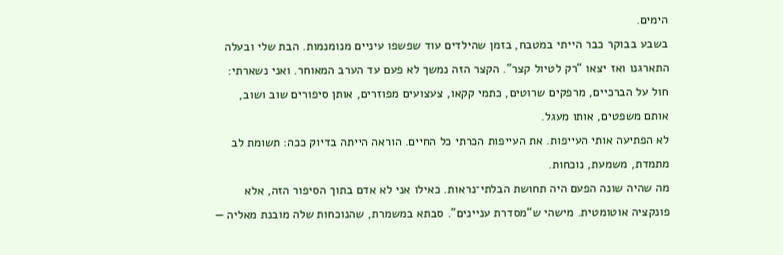הימים.
בשבע בבוקר כבר הייתי במטבח, בזמן שהילדים עוד שפשפו עיניים מנומנמות. הבת שלי ובעלה התארגנו ואז יצאו “רק לטיול קצר”. הקצר הזה נמשך לא פעם עד הערב המאוחר. ואני נשארתי: חול על הברכיים, מרפקים שרוטים, כתמי קקאו, צעצועים מפוזרים, אותן סיפורים שוב ושוב, אותם משפטים, אותו מעגל.
לא הפתיעה אותי העייפות. את העייפות הכרתי כל החיים. הוראה הייתה בדיוק ככה: תשומת לב מתמדת, משמעת, נוכחות.
מה שהיה שונה הפעם היה תחושת הבלתי־נראות. כאילו אני לא אדם בתוך הסיפור הזה, אלא פונקציה אוטומטית. מישהי ש“מסדרת עניינים”. סבתא במשמרת, שהנוכחות שלה מובנת מאליה —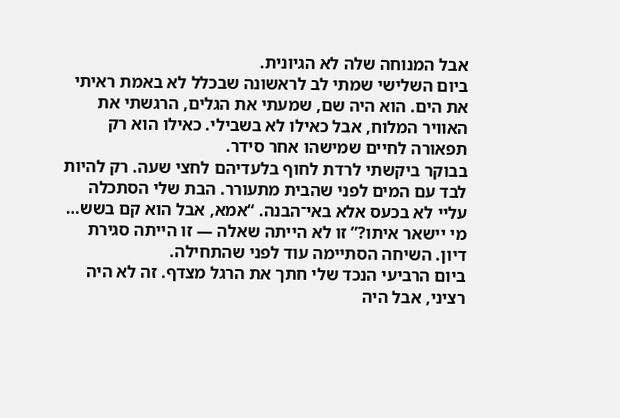אבל המנוחה שלה לא הגיונית.
ביום השלישי שמתי לב לראשונה שבכלל לא באמת ראיתי את הים. הוא היה שם, שמעתי את הגלים, הרגשתי את האוויר המלוח, אבל כאילו לא בשבילי. כאילו הוא רק תפאורה לחיים שמישהו אחר סידר.
בבוקר ביקשתי לרדת לחוף בלעדיהם לחצי שעה. רק להיות לבד עם המים לפני שהבית מתעורר. הבת שלי הסתכלה עליי לא בכעס אלא באי־הבנה. “אמא, אבל הוא קם בשש… מי יישאר איתו?” זו לא הייתה שאלה — זו הייתה סגירת דיון. השיחה הסתיימה עוד לפני שהתחילה.
ביום הרביעי הנכד שלי חתך את הרגל מצדף. זה לא היה רציני, אבל היה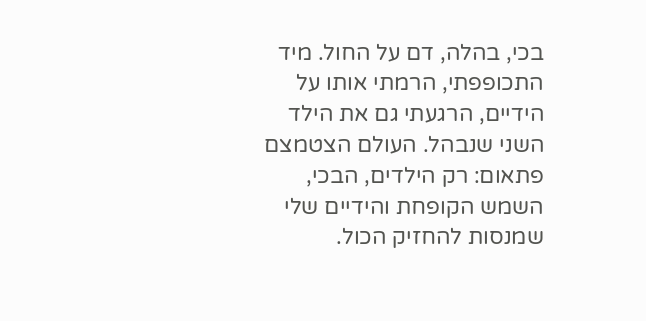בכי, בהלה, דם על החול. מיד התכופפתי, הרמתי אותו על הידיים, הרגעתי גם את הילד השני שנבהל. העולם הצטמצם פתאום: רק הילדים, הבכי, השמש הקופחת והידיים שלי שמנסות להחזיק הכול.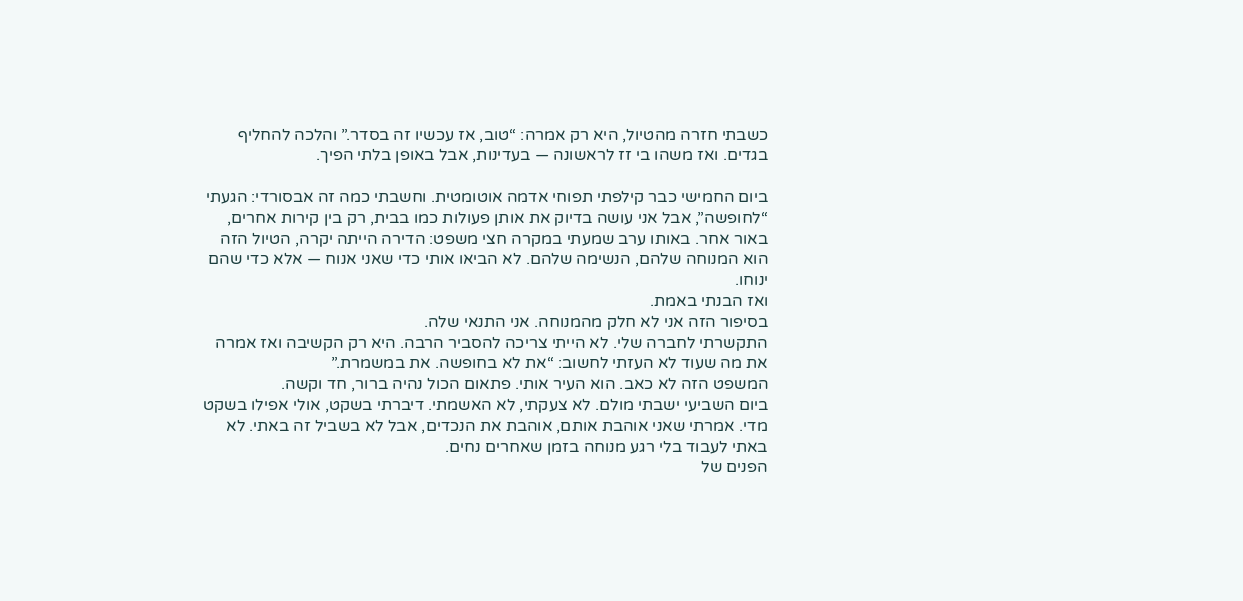כשבתי חזרה מהטיול, היא רק אמרה: “טוב, אז עכשיו זה בסדר.” והלכה להחליף בגדים. ואז משהו בי זז לראשונה — בעדינות, אבל באופן בלתי הפיך.

ביום החמישי כבר קילפתי תפוחי אדמה אוטומטית. וחשבתי כמה זה אבסורדי: הגעתי “לחופשה”, אבל אני עושה בדיוק את אותן פעולות כמו בבית, רק בין קירות אחרים, באור אחר. באותו ערב שמעתי במקרה חצי משפט: הדירה הייתה יקרה, הטיול הזה הוא המנוחה שלהם, הנשימה שלהם. לא הביאו אותי כדי שאני אנוח — אלא כדי שהם ינוחו.
ואז הבנתי באמת.
בסיפור הזה אני לא חלק מהמנוחה. אני התנאי שלה.
התקשרתי לחברה שלי. לא הייתי צריכה להסביר הרבה. היא רק הקשיבה ואז אמרה את מה שעוד לא העזתי לחשוב: “את לא בחופשה. את במשמרת.”
המשפט הזה לא כאב. הוא העיר אותי. פתאום הכול נהיה ברור, חד וקשה.
ביום השביעי ישבתי מולם. לא צעקתי, לא האשמתי. דיברתי בשקט, אולי אפילו בשקט מדי. אמרתי שאני אוהבת אותם, אוהבת את הנכדים, אבל לא בשביל זה באתי. לא באתי לעבוד בלי רגע מנוחה בזמן שאחרים נחים.
הפנים של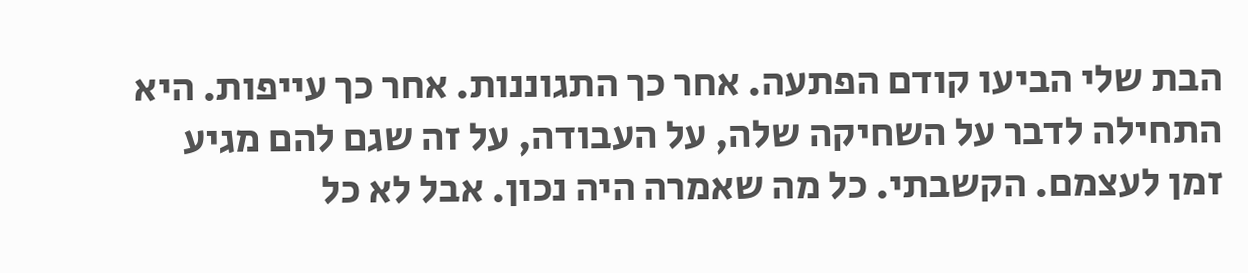הבת שלי הביעו קודם הפתעה. אחר כך התגוננות. אחר כך עייפות. היא התחילה לדבר על השחיקה שלה, על העבודה, על זה שגם להם מגיע זמן לעצמם. הקשבתי. כל מה שאמרה היה נכון. אבל לא כל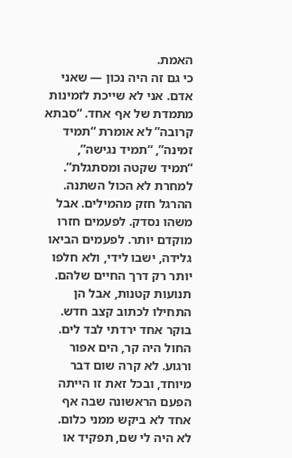האמת.
כי גם זה היה נכון — שאני אדם. אני לא שייכת לזמינות מתמדת של אף אחד. “סבתא קרובה” לא אומרת “תמיד זמינה”, “תמיד נגישה”, “תמיד שקטה ומסתגלת”.
למחרת לא הכול השתנה. ההרגל חזק מהמילים. אבל משהו נסדק. לפעמים חזרו מוקדם יותר. לפעמים הביאו גלידה, ישבו לידי, ולא חלפו יותר רק דרך החיים שלהם. תנועות קטנות, אבל הן התחילו לכתוב קצב חדש.
בוקר אחד ירדתי לבד לים. החול היה קר, הים אפור ורגוע. לא קרה שום דבר מיוחד, ובכל זאת זו הייתה הפעם הראשונה שבה אף אחד לא ביקש ממני כלום. לא היה לי שם, תפקיד או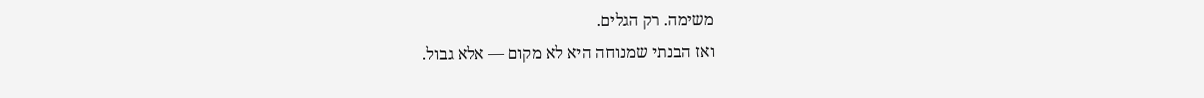משימה. רק הגלים.
ואז הבנתי שמנוחה היא לא מקום — אלא גבול.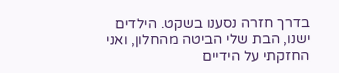בדרך חזרה נסענו בשקט. הילדים ישנו, הבת שלי הביטה מהחלון, ואני החזקתי על הידיים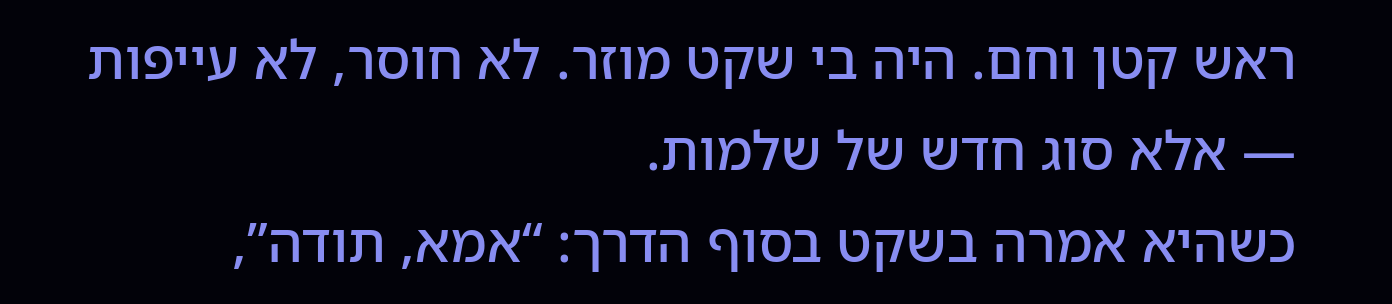ראש קטן וחם. היה בי שקט מוזר. לא חוסר, לא עייפות — אלא סוג חדש של שלמות.
כשהיא אמרה בשקט בסוף הדרך: “אמא, תודה”,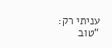עניתי רק:
“טוב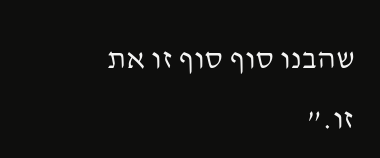שהבנו סוף סוף זו את זו.”